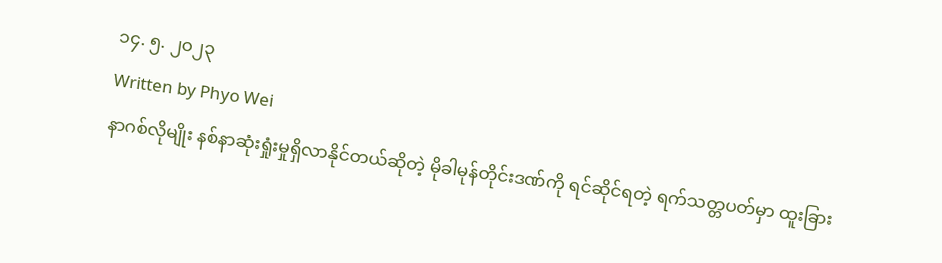၁၄. ၅. ၂၀၂၃
Written by Phyo Wei
နာဂစ်လိုမျိုး နစ်နာဆုံးရှုံးမှုရှိလာနိုင်တယ်ဆိုတဲ့ မိုခါမုန်တိုင်းဒဏ်ကို ရင်ဆိုင်ရတဲ့ ရက်သတ္တပတ်မှာ ထူးခြား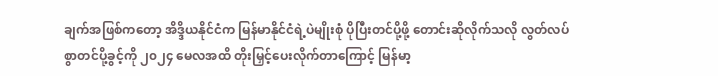ချက်အဖြစ်ကတော့ အိဒ္ဒိယနိုင်ငံက မြန်မာနိုင်ငံရဲ့ပဲမျိုးစုံ ပိုပြီးတင်ပို့ဖို့ တောင်းဆိုလိုက်သလို လွတ်လပ်စွာတင်ပို့ခွင့်ကို ၂၀၂၄ မေလအထိ တိုးမြှင့်ပေးလိုက်တာကြောင့် မြန်မာ့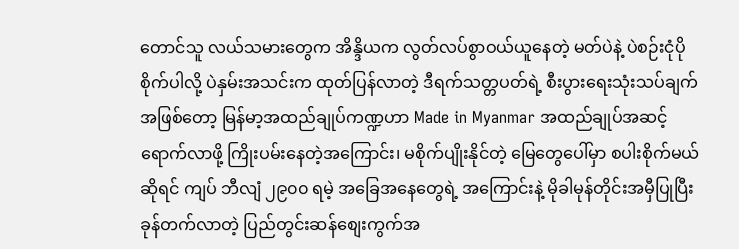တောင်သူ လယ်သမားတွေက အိန္ဒိယက လွတ်လပ်စွာဝယ်ယူနေတဲ့ မတ်ပဲနဲ့ ပဲစဉ်းငုံပိုစိုက်ပါလို့ ပဲနှမ်းအသင်းက ထုတ်ပြန်လာတဲ့ ဒီရက်သတ္တပတ်ရဲ့ စီးပွားရေးသုံးသပ်ချက်အဖြစ်တော့ မြန်မာ့အထည်ချုပ်ကဏ္ဍဟာ Made in Myanmar အထည်ချုပ်အဆင့်ရောက်လာဖို့ ကြိုးပမ်းနေတဲ့အကြောင်း၊ မစိုက်ပျိုးနိုင်တဲ့ မြေတွေပေါ်မှာ စပါးစိုက်မယ်ဆိုရင် ကျပ် ဘီလျံ ၂၉၀၀ ရမဲ့ အခြေအနေတွေရဲ့ အကြောင်းနဲ့ မိုခါမုန်တိုင်းအမှီပြုပြီး ခုန်တက်လာတဲ့ ပြည်တွင်းဆန်စျေးကွက်အ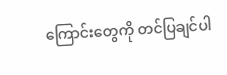ကြောင်းတွေကို တင်ပြချင်ပါ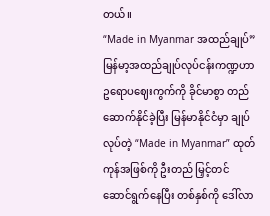တယ်။
“Made in Myanmar အထည်ချုပ်”
မြန်မာ့အထည်ချုပ်လုပ်ငန်းကဏ္ဍဟာ ဥရောပဈေးကွက်ကို ခိုင်မာစွာ တည်ဆောက်နိုင်ခဲ့ပြီး မြန်မာနိုင်ငံမှာ ချုပ်လုပ်တဲ့ “Made in Myanmar” ထုတ်ကုန်အဖြစ်ကို ဦးတည် မြှင့်တင်ဆောင်ရွက်နေပြီး တစ်နှစ်ကို ဒေါ်လာ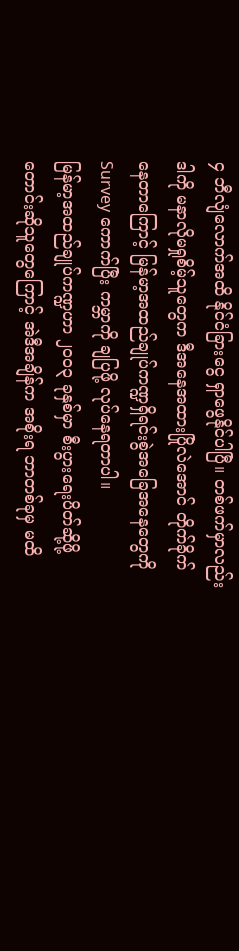၄ ဘီလျံလောက်အထိ နိုင်ငံခြားငွေ ရှာဖွေနိုင်ပါပြီ။ တစ်ဖက်မှာလည်း ဒါကို မနာလိုမရှုစိမ့်သူတွေက ဒီအနေအထားပြိုလဲအောင် တိုက်ခိုက်နေတာကြောင့် မြန်မာ့အထည်ချုပ်ကဏ္ဍရှိရင်းစွဲအခြေအနေတွေကို Survey ကောက်ပြီး ကမ္ဘာကို ချပြဖို့ လုပ်နေရတာပါ။
မြန်မာ့အထည်ချုပ်ကဏ္ဍဟာ ၂၀၀၃ ခုနှစ်မှာ စီးပွားရေးပိတ်ဆို့ဖို့ တောင်းဆိုသူတွေကြောင့် အဲဒီအချိန်က အစိုးရ ဘာတစ်ခုမှ မထိ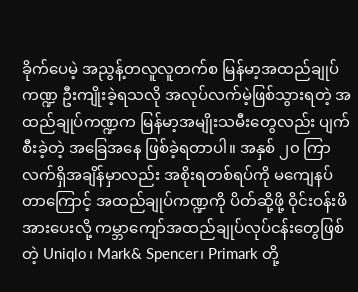ခိုက်ပေမဲ့ အညွန့်တလူလူတက်စ မြန်မာ့အထည်ချုပ်ကဏ္ဍ ဦးကျိုးခဲ့ရသလို အလုပ်လက်မဲ့ဖြစ်သွားရတဲ့ အထည်ချုပ်ကဏ္ဍက မြန်မာ့အမျိုးသမီးတွေလည်း ပျက်စီးခဲ့တဲ့ အခြေအနေ ဖြစ်ခဲ့ရတာပါ။ အနှစ် ၂၀ ကြာ လက်ရှိအချိန်မှာလည်း အစိုးရတစ်ရပ်ကို မကျေနပ်တာကြောင့် အထည်ချုပ်ကဏ္ဍကို ပိတ်ဆို့ဖို့ ဝိုင်းဝန်းဖိအားပေးလို့ ကမ္ဘာကျော်အထည်ချုပ်လုပ်ငန်းတွေဖြစ်တဲ့ Uniqlo၊ Mark& Spencer၊ Primark တို့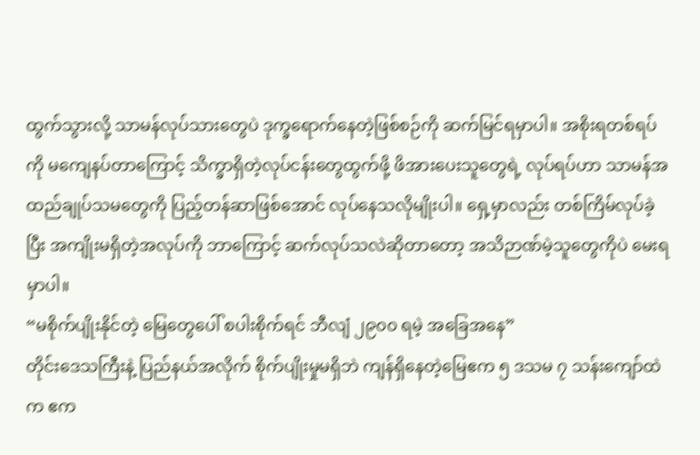ထွက်သွားလို့ သာမန်လုပ်သားတွေပဲ ဒုက္ခရောက်နေတဲ့ဖြစ်စဉ်ကို ဆက်မြင်ရမှာပါ။ အစိုးရတစ်ရပ်ကို မကျေနပ်တာကြောင့် သိက္ခာရှိတဲ့လုပ်ငန်းတွေထွက်ဖို့ ဖိအားပေးသူတွေရဲ့ လုပ်ရပ်ဟာ သာမန်အထည်ချုပ်သမတွေကို ပြည့်တန်ဆာဖြစ်အောင် လုပ်နေသလိုမျိုးပါ။ ရှေ့မှာလည်း တစ်ကြိမ်လုပ်ခဲ့ပြီး အကျိုးမရှိတဲ့အလုပ်ကို ဘာကြောင့် ဆက်လုပ်သလဲဆိုတာတော့ အသိဉာဏ်မဲ့သူတွေကိုပဲ မေးရမှာပါ။
“မစိုက်ပျိုးနိုင်တဲ့ မြေတွေပေါ် စပါးစိုက်ရင် ဘီလျံ ၂၉၀၀ ရမဲ့ အခြေအနေ”
တိုင်းဒေသကြီးနဲ့ ပြည်နယ်အလိုက် စိုက်ပျိုးမှုမရှိဘဲ ကျန်ရှိနေတဲ့မြေဧက ၅ ဒသမ ၇ သန်းကျော်ထဲက ဧက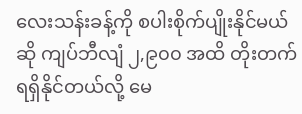လေးသန်းခန့်ကို စပါးစိုက်ပျိုးနိုင်မယ်ဆို ကျပ်ဘီလျံ ၂,၉၀၀ အထိ တိုးတက်ရရှိနိုင်တယ်လို့ မေ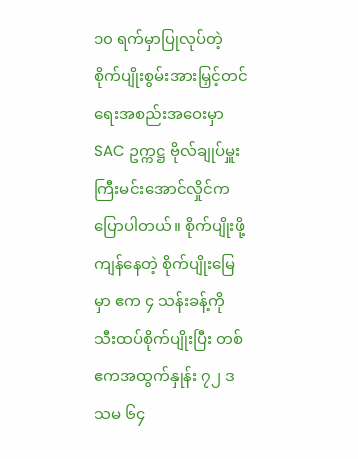၁၀ ရက်မှာပြုလုပ်တဲ့ စိုက်ပျိုးစွမ်းအားမြှင့်တင်ရေးအစည်းအဝေးမှာ SAC ဥက္ကဋ္ဌ ဗိုလ်ချုပ်မှူးကြီးမင်းအောင်လှိုင်က ပြောပါတယ်။ စိုက်ပျိုးဖို့ကျန်နေတဲ့ စိုက်ပျိုးမြေမှာ ဧက ၄ သန်းခန့်ကို သီးထပ်စိုက်ပျိုးပြီး တစ်ဧကအထွက်နှုန်း ၇၂ ဒသမ ၆၄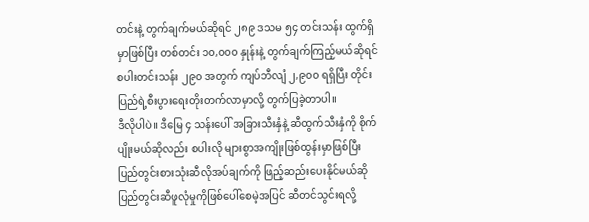တင်းနဲ့ တွက်ချက်မယ်ဆိုရင် ၂၈၉ ဒသမ ၅၄ တင်းသန်း ထွက်ရှိမှာဖြစ်ပြီး တစ်တင်း ၁၀,၀၀၀ နှုန်းနဲ့ တွက်ချက်ကြည့်မယ်ဆိုရင် စပါးတင်းသန်း ၂၉၀ အတွက် ကျပ်ဘီလျံ ၂,၉၀၀ ရရှိပြီး တိုင်းပြည်ရဲ့စီးပွားရေးတိုးတက်လာမှာလို့ တွက်ပြခဲ့တာပါ။
ဒီလိုပါပဲ။ ဒီမြေ ၄ သန်းပေါ် အခြားသီးနှံနဲ့ ဆီထွက်သီးနှံကို စိုက်ပျိုးမယ်ဆိုလည်း စပါးလို များစွာအကျိုးဖြစ်ထွန်းမှာဖြစ်ပြီး ပြည်တွင်းစားသုံးဆီလိုအပ်ချက်ကို ဖြည့်ဆည်းပေးနိုင်မယ်ဆို ပြည်တွင်းဆီဖူလုံမှုကိုဖြစ်ပေါ်စေမဲ့အပြင် ဆီတင်သွင်းရလို့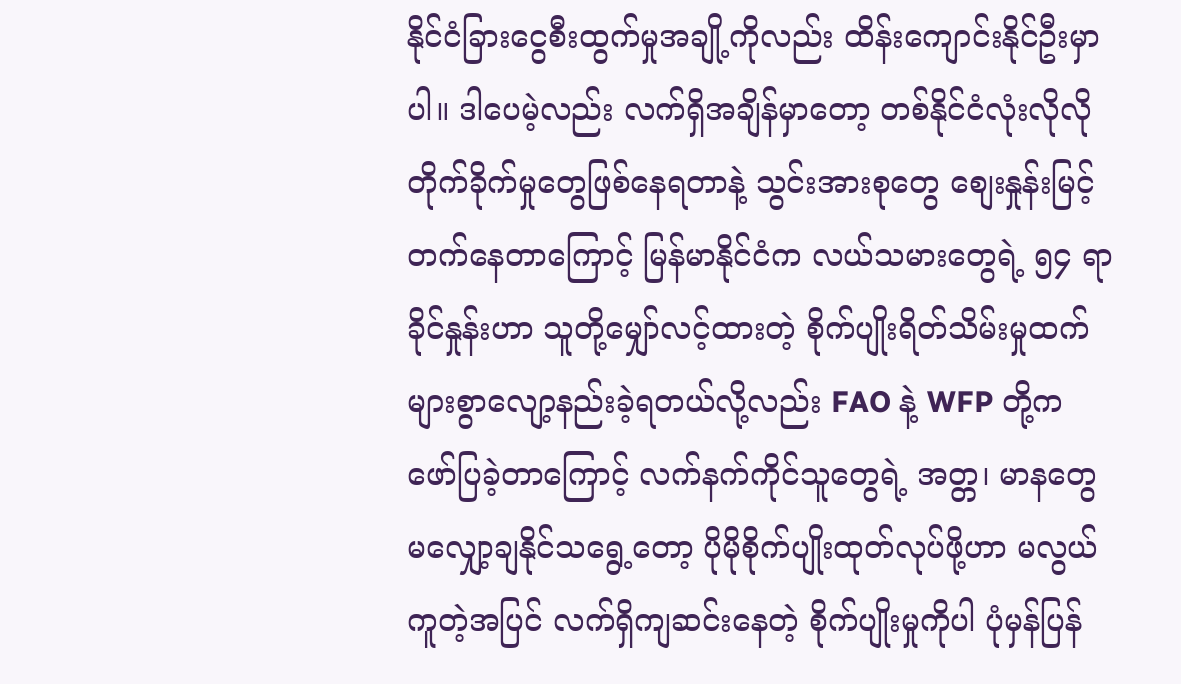နိုင်ငံခြားငွေစီးထွက်မှုအချို့ကိုလည်း ထိန်းကျောင်းနိုင်ဦးမှာပါ။ ဒါပေမဲ့လည်း လက်ရှိအချိန်မှာတော့ တစ်နိုင်ငံလုံးလိုလို တိုက်ခိုက်မှုတွေဖြစ်နေရတာနဲ့ သွင်းအားစုတွေ စျေးနှုန်းမြင့်တက်နေတာကြောင့် မြန်မာနိုင်ငံက လယ်သမားတွေရဲ့ ၅၄ ရာခိုင်နှုန်းဟာ သူတို့မျှော်လင့်ထားတဲ့ စိုက်ပျိုးရိတ်သိမ်းမှုထက် များစွာလျော့နည်းခဲ့ရတယ်လို့လည်း FAO နဲ့ WFP တို့က ဖော်ပြခဲ့တာကြောင့် လက်နက်ကိုင်သူတွေရဲ့ အတ္တ၊ မာနတွေ မလျှော့ချနိုင်သရွေ့တော့ ပိုမိုစိုက်ပျိုးထုတ်လုပ်ဖို့ဟာ မလွယ်ကူတဲ့အပြင် လက်ရှိကျဆင်းနေတဲ့ စိုက်ပျိုးမှုကိုပါ ပုံမှန်ပြန်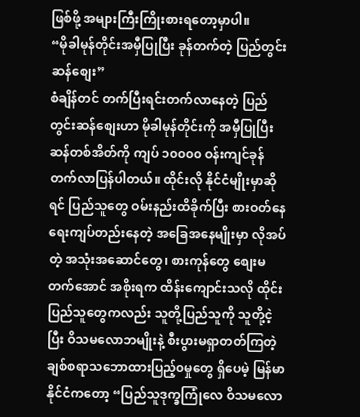ဖြစ်ဖို့ အများကြီးကြိုးစားရတော့မှာပါ။
“မိုခါမုန်တိုင်းအမှီပြုပြီး ခုန်တက်တဲ့ ပြည်တွင်းဆန်စျေး”
စံချိန်တင် တက်ပြီးရင်းတက်လာနေတဲ့ ပြည်တွင်းဆန်စျေးဟာ မိုခါမုန်တိုင်းကို အမှီပြုပြီး ဆန်တစ်အိတ်ကို ကျပ် ၁၀၀၀၀ ဝန်းကျင်ခုန်တက်လာပြန်ပါတယ်။ ထိုင်းလို နိုင်ငံမျိုးမှာဆိုရင် ပြည်သူတွေ ဝမ်းနည်းထိခိုက်ပြီး စားဝတ်နေရေးကျပ်တည်းနေတဲ့ အခြေအနေမျိုးမှာ လိုအပ်တဲ့ အသုံးအဆောင်တွေ၊ စားကုန်တွေ စျေးမတက်အောင် အစိုးရက ထိန်းကျောင်းသလို ထိုင်းပြည်သူတွေကလည်း သူတို့ပြည်သူကို သူတို့ငဲ့ပြီး ဝိသမလောဘမျိုးနဲ့ စီးပွားမရှာတတ်ကြတဲ့ ချစ်စရာသဘောထားပြည့်၀မှုတွေ ရှိပေမဲ့ မြန်မာနိုင်ငံကတော့ “ပြည်သူဒုက္ခကြုံလေ ဝိသမလော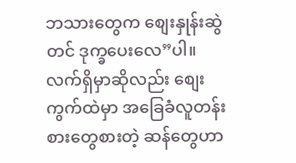ဘသားတွေက စျေးနှုန်းဆွဲတင် ဒုက္ခပေးလေ”ပါ။ လက်ရှိမှာဆိုလည်း စျေးကွက်ထဲမှာ အခြေခံလူတန်းစားတွေစားတဲ့ ဆန်တွေဟာ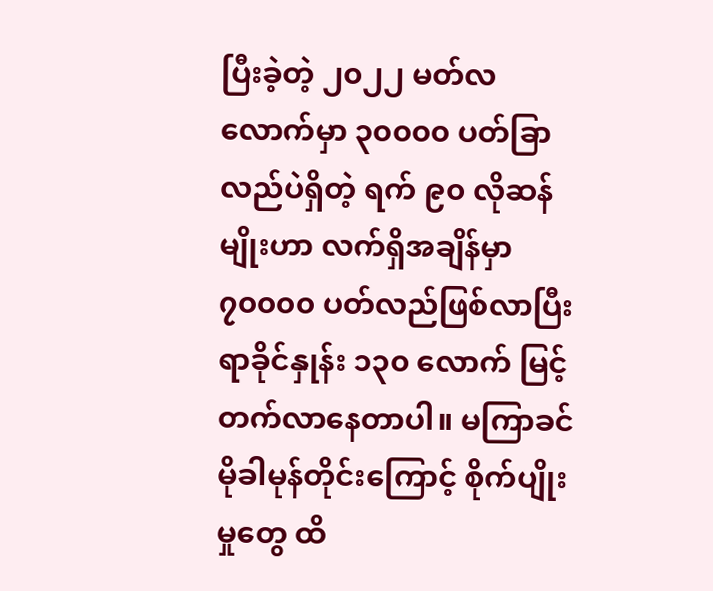ပြီးခဲ့တဲ့ ၂၀၂၂ မတ်လလောက်မှာ ၃၀၀၀၀ ပတ်ခြာလည်ပဲရှိတဲ့ ရက် ၉၀ လိုဆန်မျိုးဟာ လက်ရှိအချိန်မှာ ၇၀၀၀၀ ပတ်လည်ဖြစ်လာပြီး ရာခိုင်နှုန်း ၁၃၀ လောက် မြင့်တက်လာနေတာပါ။ မကြာခင် မိုခါမုန်တိုင်းကြောင့် စိုက်ပျိုးမှုတွေ ထိ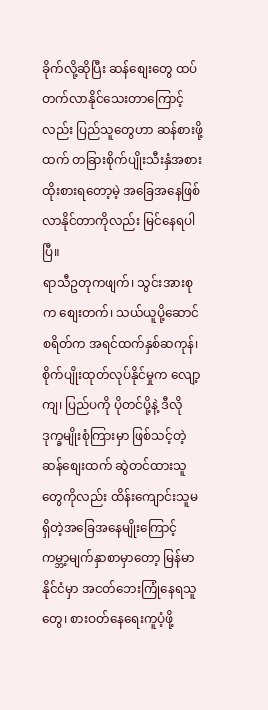ခိုက်လို့ဆိုပြီး ဆန်စျေးတွေ ထပ်တက်လာနိုင်သေးတာကြောင့်လည်း ပြည်သူတွေဟာ ဆန်စားဖို့ထက် တခြားစိုက်ပျိုးသီးနှံအစားထိုးစားရတော့မဲ့ အခြေအနေဖြစ်လာနိုင်တာကိုလည်း မြင်နေရပါပြီ။
ရာသီဥတုကဖျက်၊ သွင်းအားစုက စျေးတက်၊ သယ်ယူပို့ဆောင်စရိတ်က အရင်ထက်နှစ်ဆကုန်၊ စိုက်ပျိုးထုတ်လုပ်နိုင်မှုက လျော့ကျ၊ ပြည်ပကို ပိုတင်ပို့နဲ့ ဒီလိုဒုက္ခမျိုးစုံကြားမှာ ဖြစ်သင့်တဲ့ ဆန်စျေးထက် ဆွဲတင်ထားသူတွေကိုလည်း ထိန်းကျောင်းသူမရှိတဲ့အခြေအနေမျိုးကြောင့် ကမ္ဘာ့မျက်နှာစာမှာတော့ မြန်မာနိုင်ငံမှာ အငတ်ဘေးကြုံနေရသူတွေ၊ စားဝတ်နေရေးကူပံ့ဖို့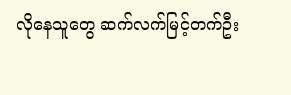လိုနေသူတွေ ဆက်လက်မြင့်တက်ဦး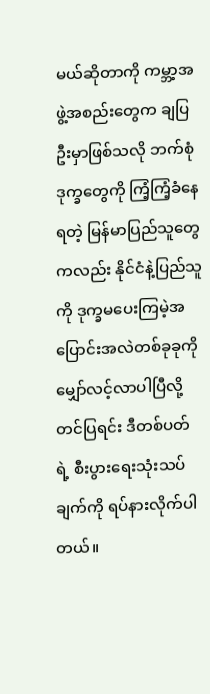မယ်ဆိုတာကို ကမ္ဘာ့အဖွဲ့အစည်းတွေက ချပြဦးမှာဖြစ်သလို ဘက်စုံဒုက္ခတွေကို ကြံ့ကြံ့ခံနေရတဲ့ မြန်မာပြည်သူတွေကလည်း နိုင်ငံနဲ့ပြည်သူကို ဒုက္ခမပေးကြမဲ့အပြောင်းအလဲတစ်ခုခုကို မျှော်လင့်လာပါပြီလို့ တင်ပြရင်း ဒီတစ်ပတ်ရဲ့ စီးပွားရေးသုံးသပ်ချက်ကို ရပ်နားလိုက်ပါတယ်။